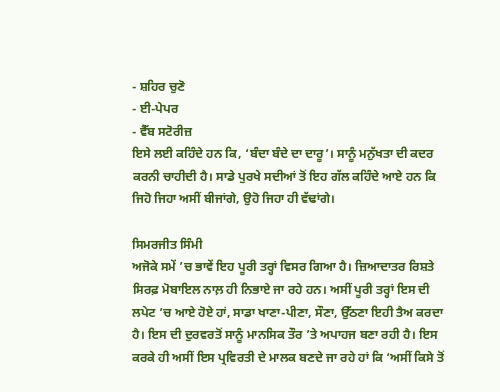- ਸ਼ਹਿਰ ਚੁਣੋ
- ਈ-ਪੇਪਰ
- ਵੈੱਬ ਸਟੋਰੀਜ਼
ਇਸੇ ਲਈ ਕਹਿੰਦੇ ਹਨ ਕਿ, ‘ਬੰਦਾ ਬੰਦੇ ਦਾ ਦਾਰੂ’। ਸਾਨੂੰ ਮਨੁੱਖਤਾ ਦੀ ਕਦਰ ਕਰਨੀ ਚਾਹੀਦੀ ਹੈ। ਸਾਡੇ ਪੁਰਖੇ ਸਦੀਆਂ ਤੋਂ ਇਹ ਗੱਲ ਕਹਿੰਦੇ ਆਏ ਹਨ ਕਿ ਜਿਹੋ ਜਿਹਾ ਅਸੀਂ ਬੀਜਾਂਗੇ, ਉਹੋ ਜਿਹਾ ਹੀ ਵੱਢਾਂਗੇ।

ਸਿਮਰਜੀਤ ਸਿੰਮੀ
ਅਜੋਕੇ ਸਮੇਂ ’ਚ ਭਾਵੇਂ ਇਹ ਪੂਰੀ ਤਰ੍ਹਾਂ ਵਿਸਰ ਗਿਆ ਹੈ। ਜ਼ਿਆਦਾਤਰ ਰਿਸ਼ਤੇ ਸਿਰਫ਼ ਮੋਬਾਇਲ ਨਾਲ਼ ਹੀ ਨਿਭਾਏ ਜਾ ਰਹੇ ਹਨ। ਅਸੀਂ ਪੂਰੀ ਤਰ੍ਹਾਂ ਇਸ ਦੀ ਲਪੇਟ ’ਚ ਆਏ ਹੋਏ ਹਾਂ, ਸਾਡਾ ਖਾਣਾ-ਪੀਣਾ, ਸੌਣਾ, ਉੱਠਣਾ ਇਹੀ ਤੈਅ ਕਰਦਾ ਹੈ। ਇਸ ਦੀ ਦੁਰਵਰਤੋਂ ਸਾਨੂੰ ਮਾਨਸਿਕ ਤੌਰ ’ਤੇ ਅਪਾਹਜ ਬਣਾ ਰਹੀ ਹੈ। ਇਸ ਕਰਕੇ ਹੀ ਅਸੀਂ ਇਸ ਪ੍ਰਵਿਰਤੀ ਦੇ ਮਾਲਕ ਬਣਦੇ ਜਾ ਰਹੇ ਹਾਂ ਕਿ ‘ਅਸੀਂ ਕਿਸੇ ਤੋਂ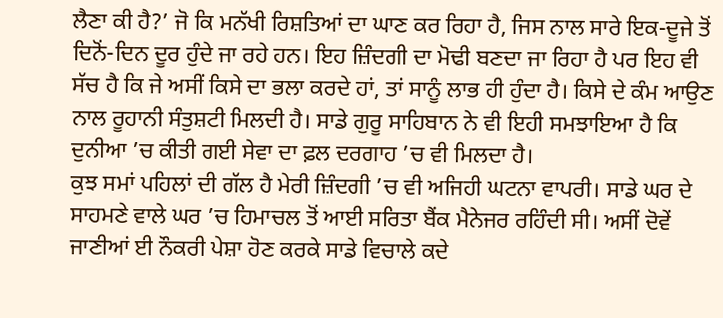ਲੈਣਾ ਕੀ ਹੈ?’ ਜੋ ਕਿ ਮਨੱਖੀ ਰਿਸ਼ਤਿਆਂ ਦਾ ਘਾਣ ਕਰ ਰਿਹਾ ਹੈ, ਜਿਸ ਨਾਲ ਸਾਰੇ ਇਕ-ਦੂਜੇ ਤੋਂ ਦਿਨੋਂ-ਦਿਨ ਦੂਰ ਹੁੰਦੇ ਜਾ ਰਹੇ ਹਨ। ਇਹ ਜ਼ਿੰਦਗੀ ਦਾ ਮੋਢੀ ਬਣਦਾ ਜਾ ਰਿਹਾ ਹੈ ਪਰ ਇਹ ਵੀ ਸੱਚ ਹੈ ਕਿ ਜੇ ਅਸੀਂ ਕਿਸੇ ਦਾ ਭਲਾ ਕਰਦੇ ਹਾਂ, ਤਾਂ ਸਾਨੂੰ ਲਾਭ ਹੀ ਹੁੰਦਾ ਹੈ। ਕਿਸੇ ਦੇ ਕੰਮ ਆਉਣ ਨਾਲ ਰੂਹਾਨੀ ਸੰਤੁਸ਼ਟੀ ਮਿਲਦੀ ਹੈ। ਸਾਡੇ ਗੁਰੂ ਸਾਹਿਬਾਨ ਨੇ ਵੀ ਇਹੀ ਸਮਝਾਇਆ ਹੈ ਕਿ ਦੁਨੀਆ ’ਚ ਕੀਤੀ ਗਈ ਸੇਵਾ ਦਾ ਫ਼ਲ ਦਰਗਾਹ ’ਚ ਵੀ ਮਿਲਦਾ ਹੈ।
ਕੁਝ ਸਮਾਂ ਪਹਿਲਾਂ ਦੀ ਗੱਲ ਹੈ ਮੇਰੀ ਜ਼ਿੰਦਗੀ ’ਚ ਵੀ ਅਜਿਹੀ ਘਟਨਾ ਵਾਪਰੀ। ਸਾਡੇ ਘਰ ਦੇ ਸਾਹਮਣੇ ਵਾਲੇ ਘਰ ’ਚ ਹਿਮਾਚਲ ਤੋਂ ਆਈ ਸਰਿਤਾ ਬੈਂਕ ਮੈਨੇਜਰ ਰਹਿੰਦੀ ਸੀ। ਅਸੀਂ ਦੋਵੇਂ ਜਾਣੀਆਂ ਈ ਨੌਕਰੀ ਪੇਸ਼ਾ ਹੋਣ ਕਰਕੇ ਸਾਡੇ ਵਿਚਾਲੇ ਕਦੇ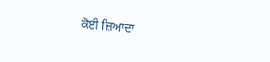ਕੋਈ ਜ਼ਿਆਦਾ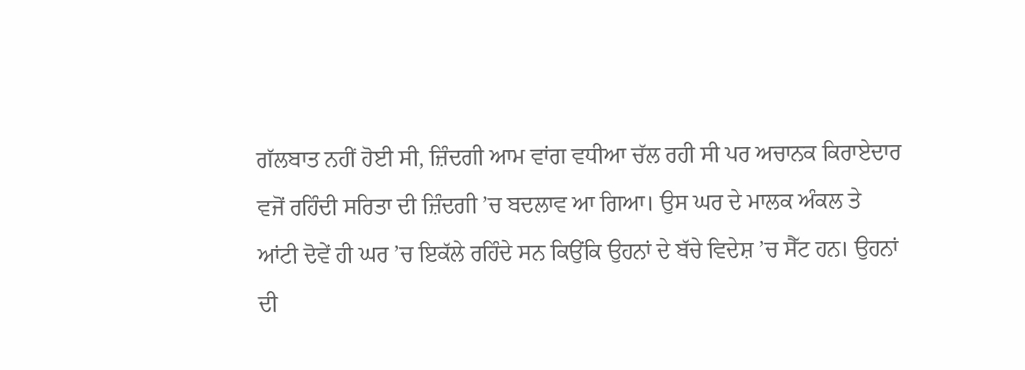ਗੱਲਬਾਤ ਨਹੀਂ ਹੋਈ ਸੀ, ਜ਼ਿੰਦਗੀ ਆਮ ਵਾਂਗ ਵਧੀਆ ਚੱਲ ਰਹੀ ਸੀ ਪਰ ਅਚਾਨਕ ਕਿਰਾਏਦਾਰ ਵਜੋਂ ਰਹਿੰਦੀ ਸਰਿਤਾ ਦੀ ਜ਼ਿੰਦਗੀ ’ਚ ਬਦਲਾਵ ਆ ਗਿਆ। ਉਸ ਘਰ ਦੇ ਮਾਲਕ ਅੰਕਲ ਤੇ ਆਂਟੀ ਦੋਵੇਂ ਹੀ ਘਰ ’ਚ ਇਕੱਲੇ ਰਹਿੰਦੇ ਸਨ ਕਿਉਂਕਿ ਉਹਨਾਂ ਦੇ ਬੱਚੇ ਵਿਦੇਸ਼ ’ਚ ਸੈੱਟ ਹਨ। ਉਹਨਾਂ ਦੀ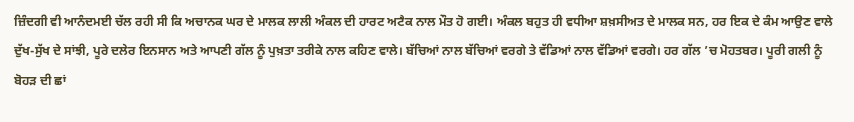ਜ਼ਿੰਦਗੀ ਵੀ ਆਨੰਦਮਈ ਚੱਲ ਰਹੀ ਸੀ ਕਿ ਅਚਾਨਕ ਘਰ ਦੇ ਮਾਲਕ ਲਾਲੀ ਅੰਕਲ ਦੀ ਹਾਰਟ ਅਟੈਕ ਨਾਲ ਮੌਤ ਹੋ ਗਈ। ਅੰਕਲ ਬਹੁਤ ਹੀ ਵਧੀਆ ਸ਼ਖ਼ਸੀਅਤ ਦੇ ਮਾਲਕ ਸਨ, ਹਰ ਇਕ ਦੇ ਕੰਮ ਆਉਣ ਵਾਲੇ ਦੁੱਖ-ਸੁੱਖ ਦੇ ਸਾਂਝੀ, ਪੂਰੇ ਦਲੇਰ ਇਨਸਾਨ ਅਤੇ ਆਪਣੀ ਗੱਲ ਨੂੰ ਪੁਖ਼ਤਾ ਤਰੀਕੇ ਨਾਲ ਕਹਿਣ ਵਾਲੇ। ਬੱਚਿਆਂ ਨਾਲ ਬੱਚਿਆਂ ਵਰਗੇ ਤੇ ਵੱਡਿਆਂ ਨਾਲ ਵੱਡਿਆਂ ਵਰਗੇ। ਹਰ ਗੱਲ ’ਚ ਮੋਹਤਬਰ। ਪੂਰੀ ਗਲੀ ਨੂੰ ਬੋਹੜ ਦੀ ਛਾਂ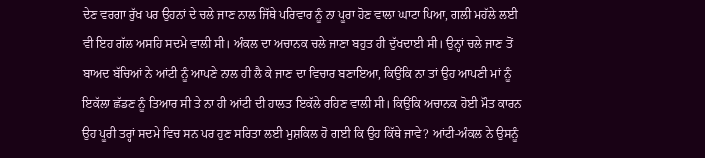ਦੇਣ ਵਰਗਾ ਰੁੱਖ ਪਰ ਉਹਨਾਂ ਦੇ ਚਲੇ ਜਾਣ ਨਾਲ ਜਿੱਥੇ ਪਰਿਵਾਰ ਨੂੰ ਨਾ ਪੂਰਾ ਹੋਣ ਵਾਲਾ ਘਾਟਾ ਪਿਆ, ਗਲੀ ਮਹੱਲੇ ਲਈ ਵੀ ਇਹ ਗੱਲ ਅਸਹਿ ਸਦਮੇ ਵਾਲੀ ਸੀ। ਅੰਕਲ ਦਾ ਅਚਾਨਕ ਚਲੇ ਜਾਣਾ ਬਹੁਤ ਹੀ ਦੁੱਖਦਾਈ ਸੀ। ਉਨ੍ਹਾਂ ਚਲੇ ਜਾਣ ਤੋਂ ਬਾਅਦ ਬੱਚਿਆਂ ਨੇ ਆਂਟੀ ਨੂੰ ਆਪਣੇ ਨਾਲ ਹੀ ਲੈ ਕੇ ਜਾਣ ਦਾ ਵਿਚਾਰ ਬਣਾਇਆ, ਕਿਉਂਕਿ ਨਾ ਤਾਂ ਉਹ ਆਪਣੀ ਮਾਂ ਨੂੰ ਇਕੱਲਾ ਛੱਡਣ ਨੂੰ ਤਿਆਰ ਸੀ ਤੇ ਨਾ ਹੀ ਆਂਟੀ ਦੀ ਹਾਲਤ ਇਕੱਲੇ ਰਹਿਣ ਵਾਲੀ ਸੀ। ਕਿਉਂਕਿ ਅਚਾਨਕ ਹੋਈ ਮੌਤ ਕਾਰਨ ਉਹ ਪੂਰੀ ਤਰ੍ਹਾਂ ਸਦਮੇ ਵਿਚ ਸਨ ਪਰ ਹੁਣ ਸਰਿਤਾ ਲਈ ਮੁਸ਼ਕਿਲ ਹੋ ਗਈ ਕਿ ਉਹ ਕਿੱਥੇ ਜਾਵੇ? ਆਂਟੀ-ਅੰਕਲ ਨੇ ਉਸਨੂੰ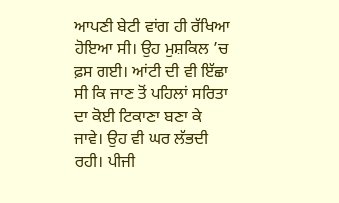ਆਪਣੀ ਬੇਟੀ ਵਾਂਗ ਹੀ ਰੱਖਿਆ ਹੋਇਆ ਸੀ। ਉਹ ਮੁਸ਼ਕਿਲ ’ਚ ਫ਼ਸ ਗਈ। ਆਂਟੀ ਦੀ ਵੀ ਇੱਛਾ ਸੀ ਕਿ ਜਾਣ ਤੋਂ ਪਹਿਲਾਂ ਸਰਿਤਾ ਦਾ ਕੋਈ ਟਿਕਾਣਾ ਬਣਾ ਕੇ ਜਾਵੇ। ਉਹ ਵੀ ਘਰ ਲੱਭਦੀ ਰਹੀ। ਪੀਜੀ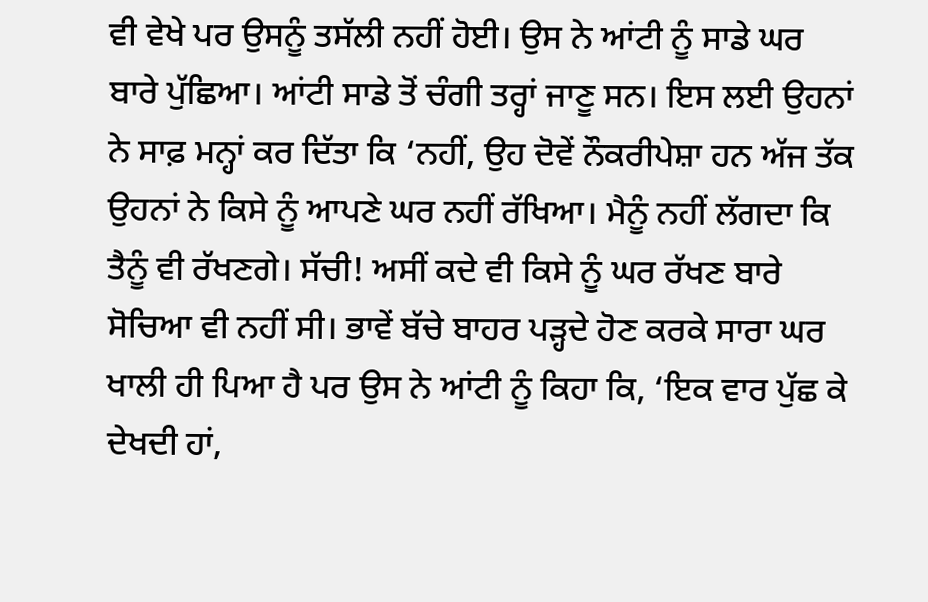ਵੀ ਵੇਖੇ ਪਰ ਉਸਨੂੰ ਤਸੱਲੀ ਨਹੀਂ ਹੋਈ। ਉਸ ਨੇ ਆਂਟੀ ਨੂੰ ਸਾਡੇ ਘਰ ਬਾਰੇ ਪੁੱਛਿਆ। ਆਂਟੀ ਸਾਡੇ ਤੋਂ ਚੰਗੀ ਤਰ੍ਹਾਂ ਜਾਣੂ ਸਨ। ਇਸ ਲਈ ਉਹਨਾਂ ਨੇ ਸਾਫ਼ ਮਨ੍ਹਾਂ ਕਰ ਦਿੱਤਾ ਕਿ ‘ਨਹੀਂ, ਉਹ ਦੋਵੇਂ ਨੌਕਰੀਪੇਸ਼ਾ ਹਨ ਅੱਜ ਤੱਕ ਉਹਨਾਂ ਨੇ ਕਿਸੇ ਨੂੰ ਆਪਣੇ ਘਰ ਨਹੀਂ ਰੱਖਿਆ। ਮੈਨੂੰ ਨਹੀਂ ਲੱਗਦਾ ਕਿ ਤੈਨੂੰ ਵੀ ਰੱਖਣਗੇ। ਸੱਚੀ! ਅਸੀਂ ਕਦੇ ਵੀ ਕਿਸੇ ਨੂੰ ਘਰ ਰੱਖਣ ਬਾਰੇ ਸੋਚਿਆ ਵੀ ਨਹੀਂ ਸੀ। ਭਾਵੇਂ ਬੱਚੇ ਬਾਹਰ ਪੜ੍ਹਦੇ ਹੋਣ ਕਰਕੇ ਸਾਰਾ ਘਰ ਖਾਲੀ ਹੀ ਪਿਆ ਹੈ ਪਰ ਉਸ ਨੇ ਆਂਟੀ ਨੂੰ ਕਿਹਾ ਕਿ, ‘ਇਕ ਵਾਰ ਪੁੱਛ ਕੇ ਦੇਖਦੀ ਹਾਂ,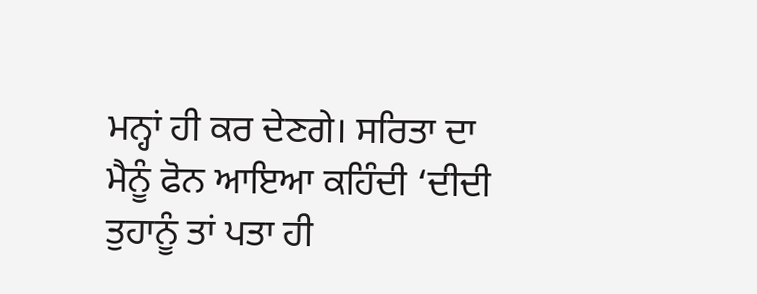ਮਨ੍ਹਾਂ ਹੀ ਕਰ ਦੇਣਗੇ। ਸਰਿਤਾ ਦਾ ਮੈਨੂੰ ਫੋਨ ਆਇਆ ਕਹਿੰਦੀ ‘ਦੀਦੀ ਤੁਹਾਨੂੰ ਤਾਂ ਪਤਾ ਹੀ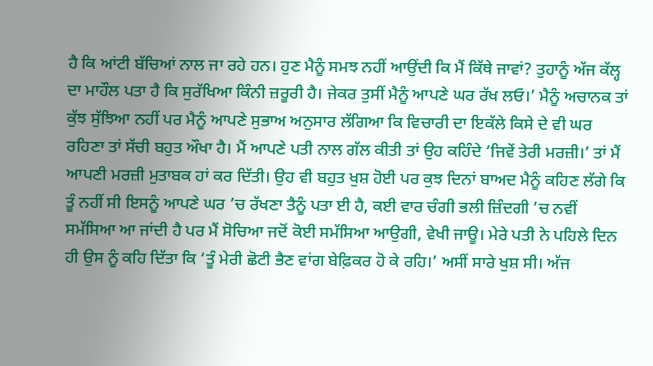ਹੈ ਕਿ ਆਂਟੀ ਬੱਚਿਆਂ ਨਾਲ ਜਾ ਰਹੇ ਹਨ। ਹੁਣ ਮੈਨੂੰ ਸਮਝ ਨਹੀਂ ਆਉਂਦੀ ਕਿ ਮੈਂ ਕਿੱਥੇ ਜਾਵਾਂ? ਤੁਹਾਨੂੰ ਅੱਜ ਕੱਲ੍ਹ ਦਾ ਮਾਹੌਲ ਪਤਾ ਹੈ ਕਿ ਸੁਰੱਖਿਆ ਕਿੰਨੀ ਜ਼ਰੂਰੀ ਹੈ। ਜੇਕਰ ਤੁਸੀਂ ਮੈਨੂੰ ਆਪਣੇ ਘਰ ਰੱਖ ਲਓ।’ ਮੈਨੂੰ ਅਚਾਨਕ ਤਾਂ ਕੁੱਝ ਸੁੱਝਿਆ ਨਹੀਂ ਪਰ ਮੈਨੂੰ ਆਪਣੇ ਸੁਭਾਅ ਅਨੁਸਾਰ ਲੱਗਿਆ ਕਿ ਵਿਚਾਰੀ ਦਾ ਇਕੱਲੇ ਕਿਸੇ ਦੇ ਵੀ ਘਰ ਰਹਿਣਾ ਤਾਂ ਸੱਚੀ ਬਹੁਤ ਔਖਾ ਹੈ। ਮੈਂ ਆਪਣੇ ਪਤੀ ਨਾਲ ਗੱਲ ਕੀਤੀ ਤਾਂ ਉਹ ਕਹਿੰਦੇ ‘ਜਿਵੇਂ ਤੇਰੀ ਮਰਜ਼ੀ।’ ਤਾਂ ਮੈਂ ਆਪਣੀ ਮਰਜ਼ੀ ਮੁਤਾਬਕ ਹਾਂ ਕਰ ਦਿੱਤੀ। ਉਹ ਵੀ ਬਹੁਤ ਖੁਸ਼ ਹੋਈ ਪਰ ਕੁਝ ਦਿਨਾਂ ਬਾਅਦ ਮੈਨੂੰ ਕਹਿਣ ਲੱਗੇ ਕਿ ਤੂੰ ਨਹੀਂ ਸੀ ਇਸਨੂੰ ਆਪਣੇ ਘਰ ’ਚ ਰੱਖਣਾ ਤੈਨੂੰ ਪਤਾ ਈ ਹੈ, ਕਈ ਵਾਰ ਚੰਗੀ ਭਲੀ ਜ਼ਿੰਦਗੀ ’ਚ ਨਵੀਂ ਸਮੱਸਿਆ ਆ ਜਾਂਦੀ ਹੈ ਪਰ ਮੈਂ ਸੋਚਿਆ ਜਦੋਂ ਕੋਈ ਸਮੱਸਿਆ ਆਉਗੀ, ਵੇਖੀ ਜਾਊ। ਮੇਰੇ ਪਤੀ ਨੇ ਪਹਿਲੇ ਦਿਨ ਹੀ ਉਸ ਨੂੰ ਕਹਿ ਦਿੱਤਾ ਕਿ ‘ਤੂੰ ਮੇਰੀ ਛੋਟੀ ਭੈਣ ਵਾਂਗ ਬੇਫ਼ਿਕਰ ਹੋ ਕੇ ਰਹਿ।’ ਅਸੀਂ ਸਾਰੇ ਖੁਸ਼ ਸੀ। ਅੱਜ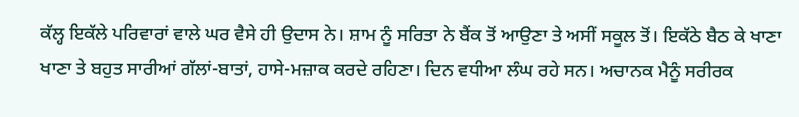ਕੱਲ੍ਹ ਇਕੱਲੇ ਪਰਿਵਾਰਾਂ ਵਾਲੇ ਘਰ ਵੈਸੇ ਹੀ ਉਦਾਸ ਨੇ। ਸ਼ਾਮ ਨੂੰ ਸਰਿਤਾ ਨੇ ਬੈਂਕ ਤੋਂ ਆਉਣਾ ਤੇ ਅਸੀਂ ਸਕੂਲ ਤੋਂ। ਇਕੱਠੇ ਬੈਠ ਕੇ ਖਾਣਾ ਖਾਣਾ ਤੇ ਬਹੁਤ ਸਾਰੀਆਂ ਗੱਲਾਂ-ਬਾਤਾਂ, ਹਾਸੇ-ਮਜ਼ਾਕ ਕਰਦੇ ਰਹਿਣਾ। ਦਿਨ ਵਧੀਆ ਲੰਘ ਰਹੇ ਸਨ। ਅਚਾਨਕ ਮੈਨੂੰ ਸਰੀਰਕ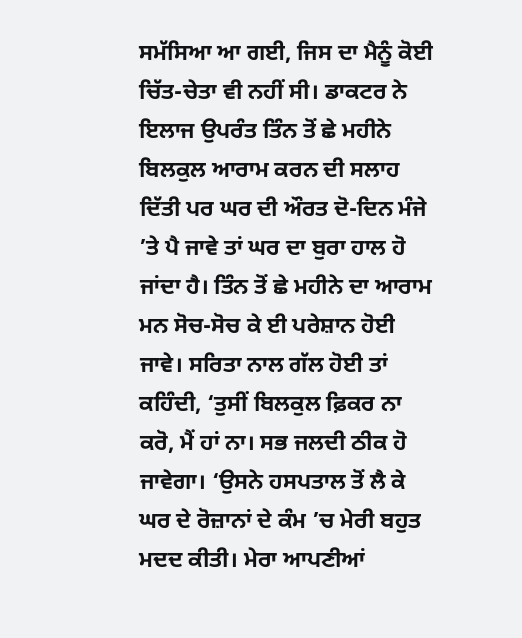ਸਮੱਸਿਆ ਆ ਗਈ, ਜਿਸ ਦਾ ਮੈਨੂੰ ਕੋਈ ਚਿੱਤ-ਚੇਤਾ ਵੀ ਨਹੀਂ ਸੀ। ਡਾਕਟਰ ਨੇ ਇਲਾਜ ਉਪਰੰਤ ਤਿੰਨ ਤੋਂ ਛੇ ਮਹੀਨੇ ਬਿਲਕੁਲ ਆਰਾਮ ਕਰਨ ਦੀ ਸਲਾਹ ਦਿੱਤੀ ਪਰ ਘਰ ਦੀ ਔਰਤ ਦੋ-ਦਿਨ ਮੰਜੇ ’ਤੇ ਪੈ ਜਾਵੇ ਤਾਂ ਘਰ ਦਾ ਬੁਰਾ ਹਾਲ ਹੋ ਜਾਂਦਾ ਹੈ। ਤਿੰਨ ਤੋਂ ਛੇ ਮਹੀਨੇ ਦਾ ਆਰਾਮ ਮਨ ਸੋਚ-ਸੋਚ ਕੇ ਈ ਪਰੇਸ਼ਾਨ ਹੋਈ ਜਾਵੇ। ਸਰਿਤਾ ਨਾਲ ਗੱਲ ਹੋਈ ਤਾਂ ਕਹਿੰਦੀ, ‘ਤੁਸੀਂ ਬਿਲਕੁਲ ਫ਼ਿਕਰ ਨਾ ਕਰੋ, ਮੈਂ ਹਾਂ ਨਾ। ਸਭ ਜਲਦੀ ਠੀਕ ਹੋ ਜਾਵੇਗਾ। ‘ਉਸਨੇ ਹਸਪਤਾਲ ਤੋਂ ਲੈ ਕੇ ਘਰ ਦੇ ਰੋਜ਼ਾਨਾਂ ਦੇ ਕੰਮ ’ਚ ਮੇਰੀ ਬਹੁਤ ਮਦਦ ਕੀਤੀ। ਮੇਰਾ ਆਪਣੀਆਂ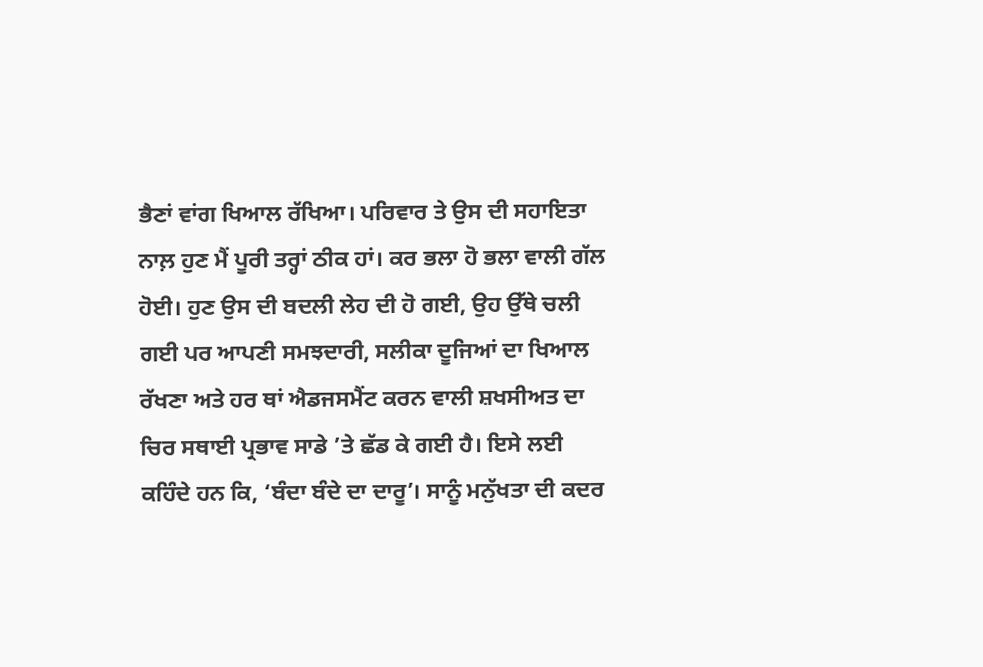ਭੈਣਾਂ ਵਾਂਗ ਖਿਆਲ ਰੱਖਿਆ। ਪਰਿਵਾਰ ਤੇ ਉਸ ਦੀ ਸਹਾਇਤਾ ਨਾਲ਼ ਹੁਣ ਮੈਂ ਪੂਰੀ ਤਰ੍ਹਾਂ ਠੀਕ ਹਾਂ। ਕਰ ਭਲਾ ਹੋ ਭਲਾ ਵਾਲੀ ਗੱਲ ਹੋਈ। ਹੁਣ ਉਸ ਦੀ ਬਦਲੀ ਲੇਹ ਦੀ ਹੋ ਗਈ, ਉਹ ਉੱਥੇ ਚਲੀ ਗਈ ਪਰ ਆਪਣੀ ਸਮਝਦਾਰੀ, ਸਲੀਕਾ ਦੂਜਿਆਂ ਦਾ ਖਿਆਲ ਰੱਖਣਾ ਅਤੇ ਹਰ ਥਾਂ ਐਡਜਸਮੈਂਟ ਕਰਨ ਵਾਲੀ ਸ਼ਖਸੀਅਤ ਦਾ ਚਿਰ ਸਥਾਈ ਪ੍ਰਭਾਵ ਸਾਡੇ ’ਤੇ ਛੱਡ ਕੇ ਗਈ ਹੈ। ਇਸੇ ਲਈ ਕਹਿੰਦੇ ਹਨ ਕਿ, ‘ਬੰਦਾ ਬੰਦੇ ਦਾ ਦਾਰੂ’। ਸਾਨੂੰ ਮਨੁੱਖਤਾ ਦੀ ਕਦਰ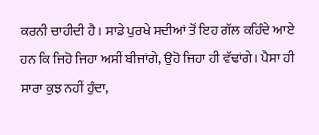ਕਰਨੀ ਚਾਹੀਦੀ ਹੈ। ਸਾਡੇ ਪੁਰਖੇ ਸਦੀਆਂ ਤੋਂ ਇਹ ਗੱਲ ਕਹਿੰਦੇ ਆਏ ਹਨ ਕਿ ਜਿਹੋ ਜਿਹਾ ਅਸੀਂ ਬੀਜਾਂਗੇ, ਉਹੋ ਜਿਹਾ ਹੀ ਵੱਢਾਂਗੇ। ਪੈਸਾ ਹੀ ਸਾਰਾ ਕੁਝ ਨਹੀਂ ਹੁੰਦਾ,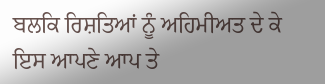ਬਲਕਿ ਰਿਸ਼ਤਿਆਂ ਨੂੰ ਅਹਿਮੀਅਤ ਦੇ ਕੇ ਇਸ ਆਪਣੇ ਆਪ ਤੇ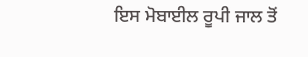ਇਸ ਮੋਬਾਈਲ ਰੂਪੀ ਜਾਲ ਤੋਂ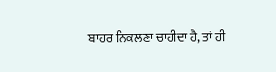ਬਾਹਰ ਨਿਕਲਣਾ ਚਾਹੀਦਾ ਹੈ, ਤਾਂ ਹੀ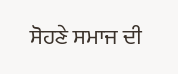ਸੋਹਣੇ ਸਮਾਜ ਦੀ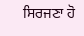ਸਿਰਜਣਾ ਹੋ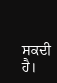ਸਕਦੀ ਹੈ।